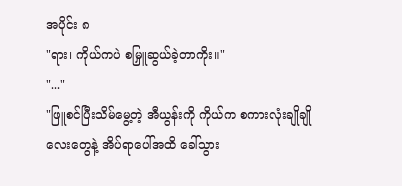အပိုင်း ၈
"ရား၊ ကိုယ်ကပဲ စမြှူဆွယ်ခဲ့တာကိုး။"
"..."
"ဖြူစင်ပြီးသိမ်မွေ့တဲ့ အီယွန်းကို ကိုယ်က စကားလုံးချိုချိုလေးတွေနဲ့ အိပ်ရာပေါ်အထိ ခေါ်သွား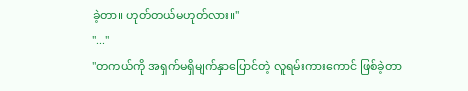ခဲ့တာ။ ဟုတ်တယ်မဟုတ်လား။"
"..."
"တကယ်ကို အရှက်မရှိမျက်နှာပြောင်တဲ့ လူရမ်းကားကောင် ဖြစ်ခဲ့တာ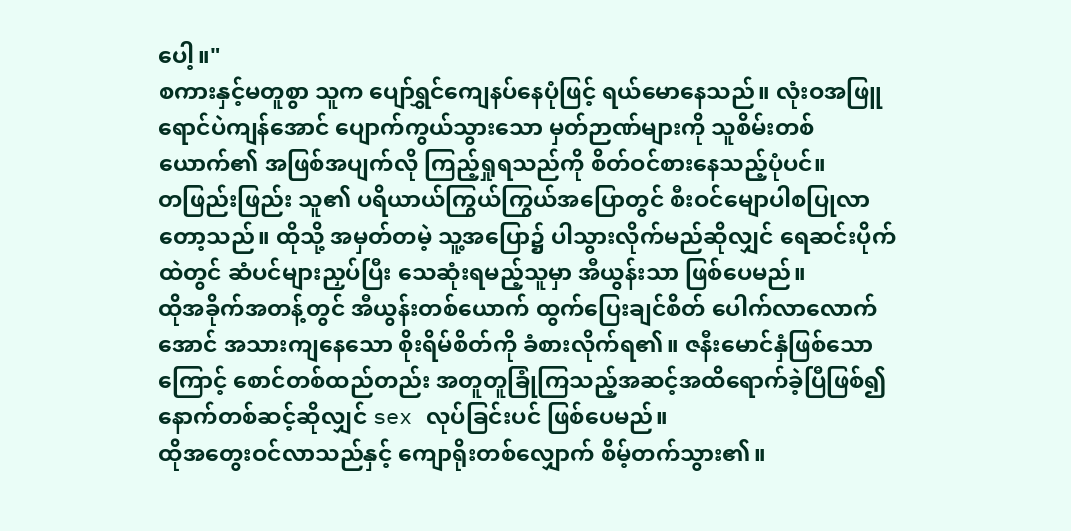ပေါ့။"
စကားနှင့်မတူစွာ သူက ပျော်ရွှင်ကျေနပ်နေပုံဖြင့် ရယ်မောနေသည်။ လုံးဝအဖြူရောင်ပဲကျန်အောင် ပျောက်ကွယ်သွားသော မှတ်ဉာဏ်များကို သူစိမ်းတစ်ယောက်၏ အဖြစ်အပျက်လို ကြည့်ရှုရသည်ကို စိတ်ဝင်စားနေသည့်ပုံပင်။
တဖြည်းဖြည်း သူ၏ ပရိယာယ်ကြွယ်ကြွယ်အပြောတွင် စီးဝင်မျောပါစပြုလာတော့သည်။ ထိုသို့ အမှတ်တမဲ့ သူ့အပြော၌ ပါသွားလိုက်မည်ဆိုလျှင် ရေဆင်းပိုက်ထဲတွင် ဆံပင်များညှပ်ပြီး သေဆုံးရမည့်သူမှာ အီယွန်းသာ ဖြစ်ပေမည်။
ထိုအခိုက်အတန့်တွင် အီယွန်းတစ်ယောက် ထွက်ပြေးချင်စိတ် ပေါက်လာလောက်အောင် အသားကျနေသော စိုးရိမ်စိတ်ကို ခံစားလိုက်ရ၏။ ဇနီးမောင်နှံဖြစ်သောကြောင့် စောင်တစ်ထည်တည်း အတူတူခြုံကြသည့်အဆင့်အထိရောက်ခဲ့ပြီဖြစ်၍ နောက်တစ်ဆင့်ဆိုလျှင် sex လုပ်ခြင်းပင် ဖြစ်ပေမည်။
ထိုအတွေးဝင်လာသည်နှင့် ကျောရိုးတစ်လျှောက် စိမ့်တက်သွား၏။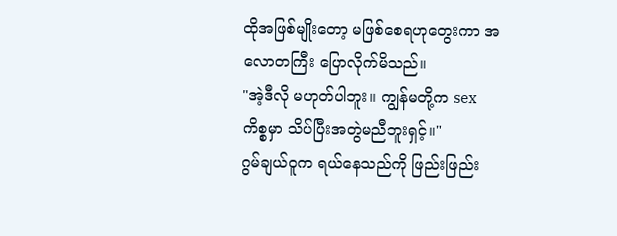ထိုအဖြစ်မျိုးတော့ မဖြစ်စေရဟုတွေးကာ အလောတကြီး ပြောလိုက်မိသည်။
"အဲ့ဒီလို မဟုတ်ပါဘူး။ ကျွန်မတို့က sex ကိစ္စမှာ သိပ်ပြီးအတွဲမညီဘူးရှင့်။"
ဂွမ်ချယ်ဝူက ရယ်နေသည်ကို ဖြည်းဖြည်း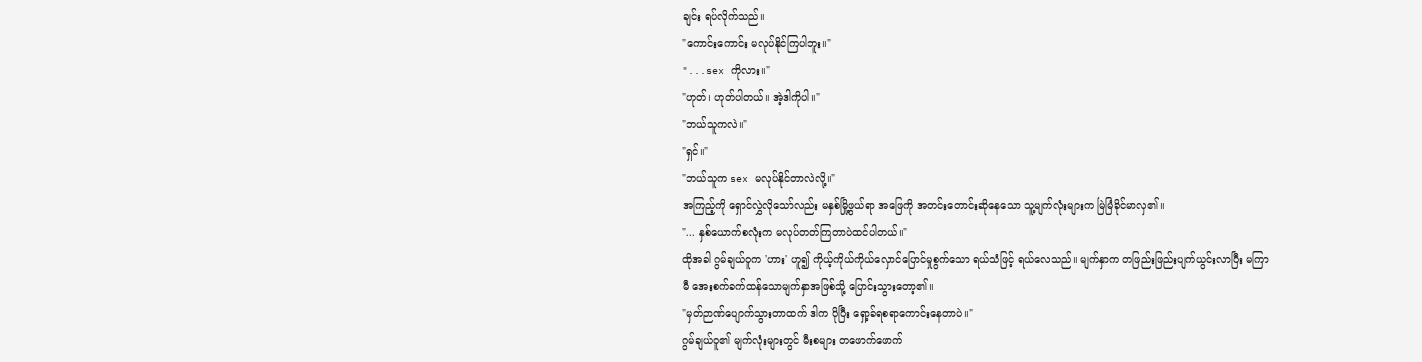ချင်း ရပ်လိုက်သည်။
"ကောင်းကောင်း မလုပ်နိုင်ကြပါဘူး။"
"...sex ကိုလား။"
"ဟုတ်၊ ဟုတ်ပါတယ်။ အဲ့ဒါကိုပါ။"
"ဘယ်သူကလဲ။"
"ရှင်။"
"ဘယ်သူက sex မလုပ်နိုင်တာလဲလို့။"
အကြည့်ကို ရှောင်လွှဲလိုသော်လည်း မနှစ်မြို့ဖွယ်ရာ အဖြေကို အတင်းတောင်းဆိုနေသော သူ့မျက်လုံးများက မြဲမြံခိုင်မာလှ၏။
"... နှစ်ယောက်စလုံးက မလုပ်တတ်ကြတာပဲထင်ပါတယ်။"
ထိုအခါ ဂွမ်ချယ်ဝူက 'ဟား' ဟူ၍ ကိုယ့်ကိုယ်ကိုယ်လှောင်ပြောင်မှုစွက်သော ရယ်သံဖြင့် ရယ်လေသည်။ မျက်နှာက တဖြည်းဖြည်းပျက်ယွင်းလာပြီး မကြာမီ အေးစက်ခက်ထန်သောမျက်နှာအဖြစ်သို့ ပြောင်းသွားတော့၏။
"မှတ်ဉာဏ်ပျောက်သွားတာထက် ဒါက ပိုပြီး ရှော့ခ်ရစရာကောင်းနေတာပဲ။"
ဂွမ်ချယ်ဝူ၏ မျက်လုံးများတွင် မီးစများ တဖောက်ဖောက်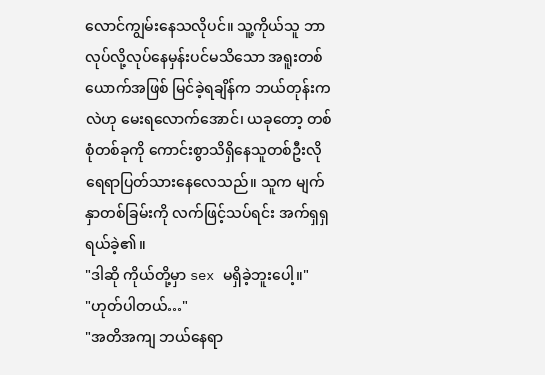လောင်ကျွမ်းနေသလိုပင်။ သူ့ကိုယ်သူ ဘာလုပ်လို့လုပ်နေမှန်းပင်မသိသော အရူးတစ်ယောက်အဖြစ် မြင်ခဲ့ရချိန်က ဘယ်တုန်းကလဲဟု မေးရလောက်အောင်၊ ယခုတော့ တစ်စုံတစ်ခုကို ကောင်းစွာသိရှိနေသူတစ်ဦးလို ရေရာပြတ်သားနေလေသည်။ သူက မျက်နှာတစ်ခြမ်းကို လက်ဖြင့်သပ်ရင်း အက်ရှရှရယ်ခဲ့၏။
"ဒါဆို ကိုယ်တို့မှာ sex မရှိခဲ့ဘူးပေါ့။"
"ဟုတ်ပါတယ်…"
"အတိအကျ ဘယ်နေရာ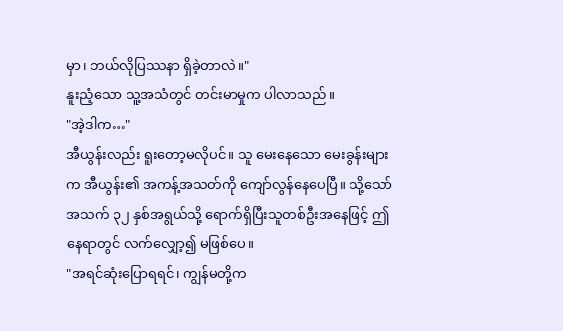မှာ၊ ဘယ်လိုပြဿနာ ရှိခဲ့တာလဲ။"
နူးညံ့သော သူ့အသံတွင် တင်းမာမှုက ပါလာသည်။
"အဲ့ဒါက…"
အီယွန်းလည်း ရူးတော့မလိုပင်။ သူ မေးနေသော မေးခွန်းများက အီယွန်း၏ အကန့်အသတ်ကို ကျော်လွန်နေပေပြီ။ သို့သော် အသက် ၃၂ နှစ်အရွယ်သို့ ရောက်ရှိပြီးသူတစ်ဦးအနေဖြင့် ဤနေရာတွင် လက်လျှော့၍ မဖြစ်ပေ။
"အရင်ဆုံးပြောရရင်၊ ကျွန်မတို့က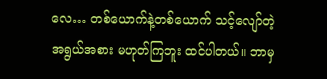လေ… တစ်ယောက်နဲ့တစ်ယောက် သင့်လျော်တဲ့ အရွယ်အစား မဟုတ်ကြဘူး ထင်ပါတယ်။ ဘာမှ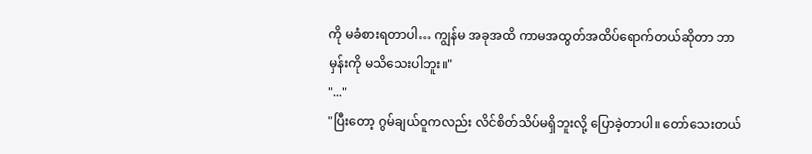ကို မခံစားရတာပါ… ကျွန်မ အခုအထိ ကာမအထွတ်အထိပ်ရောက်တယ်ဆိုတာ ဘာမှန်းကို မသိသေးပါဘူး။"
"..."
"ပြီးတော့ ဂွမ်ချယ်ဝူကလည်း လိင်စိတ်သိပ်မရှိဘူးလို့ ပြောခဲ့တာပါ။ တော်သေးတယ်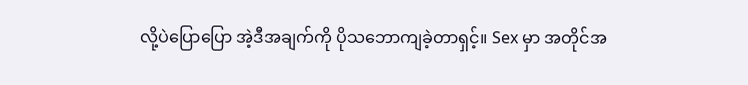လို့ပဲပြောပြော အဲ့ဒီအချက်ကို ပိုသဘောကျခဲ့တာရှင့်။ Sex မှာ အတိုင်အ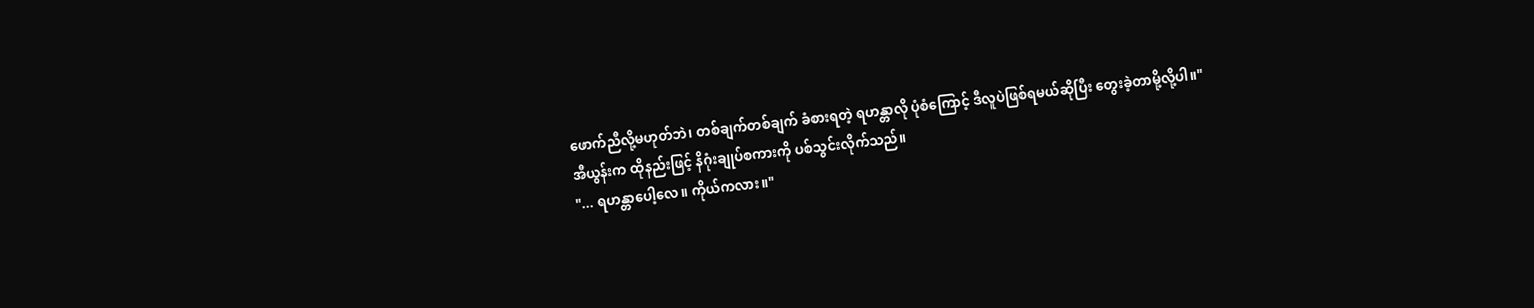ဖောက်ညီလို့မဟုတ်ဘဲ၊ တစ်ချက်တစ်ချက် ခံစားရတဲ့ ရဟန္တာလို ပုံစံကြောင့် ဒီလူပဲဖြစ်ရမယ်ဆိုပြီး တွေးခဲ့တာမို့လို့ပါ။"
အီယွန်းက ထိုနည်းဖြင့် နိဂုံးချုပ်စကားကို ပစ်သွင်းလိုက်သည်။
"... ရဟန္တာပေါ့လေ။ ကိုယ်ကလား။"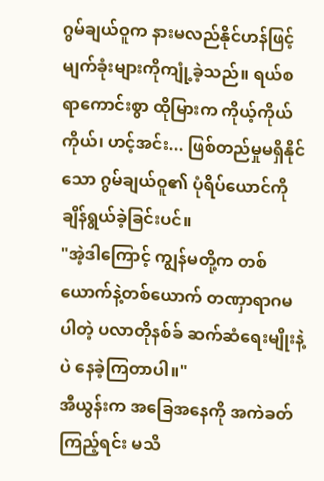ဂွမ်ချယ်ဝူက နားမလည်နိုင်ဟန်ဖြင့် မျက်ခုံးများကိုကျုံ့ခဲ့သည်။ ရယ်စရာကောင်းစွာ ထိုမြားက ကိုယ့်ကိုယ်ကိုယ်၊ ဟင့်အင်း... ဖြစ်တည်မှုမရှိနိုင်သော ဂွမ်ချယ်ဝူ၏ ပုံရိပ်ယောင်ကို ချိန်ရွယ်ခဲ့ခြင်းပင်။
"အဲ့ဒါကြောင့် ကျွန်မတို့က တစ်ယောက်နဲ့တစ်ယောက် တဏှာရာဂမပါတဲ့ ပလာတိုနစ်ခ် ဆက်ဆံရေးမျိုးနဲ့ပဲ နေခဲ့ကြတာပါ။"
အီယွန်းက အခြေအနေကို အကဲခတ်ကြည့်ရင်း မသိ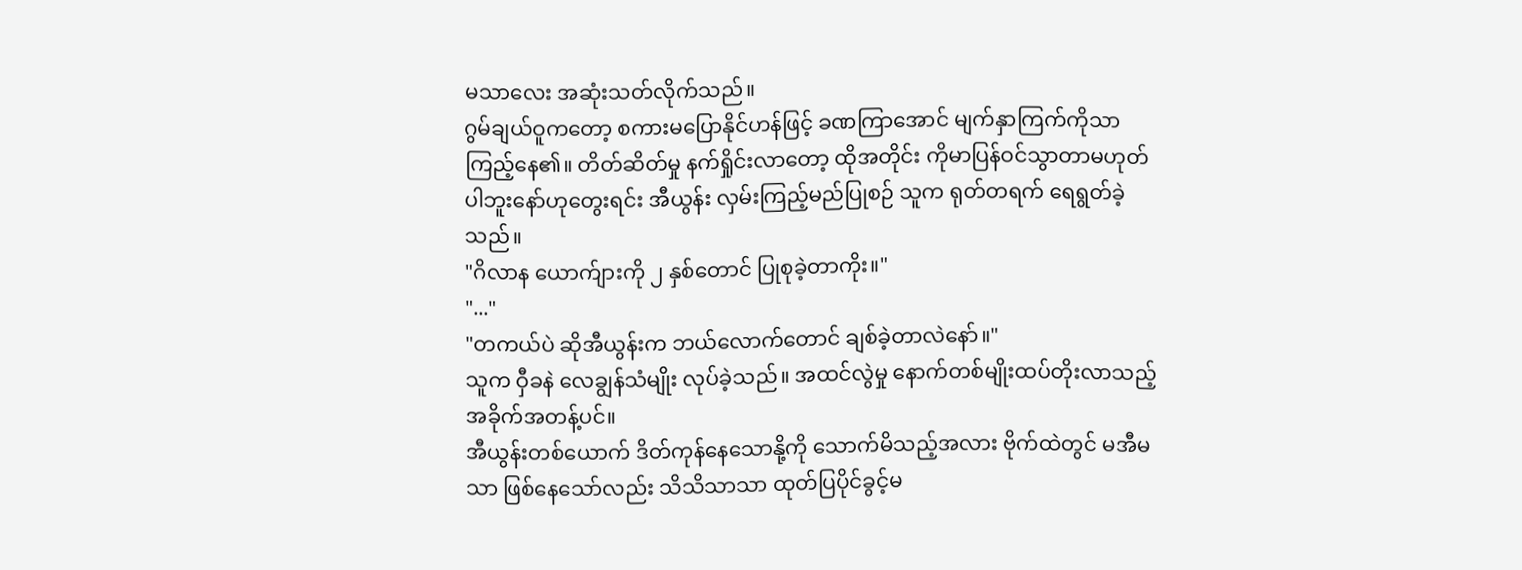မသာလေး အဆုံးသတ်လိုက်သည်။
ဂွမ်ချယ်ဝူကတော့ စကားမပြောနိုင်ဟန်ဖြင့် ခဏကြာအောင် မျက်နှာကြက်ကိုသာ ကြည့်နေ၏။ တိတ်ဆိတ်မှု နက်ရှိုင်းလာတော့ ထိုအတိုင်း ကိုမာပြန်ဝင်သွာတာမဟုတ်ပါဘူးနော်ဟုတွေးရင်း အီယွန်း လှမ်းကြည့်မည်ပြုစဉ် သူက ရုတ်တရက် ရေရွတ်ခဲ့သည်။
"ဂိလာန ယောက်ျားကို ၂ နှစ်တောင် ပြုစုခဲ့တာကိုး။"
"..."
"တကယ်ပဲ ဆိုအီယွန်းက ဘယ်လောက်တောင် ချစ်ခဲ့တာလဲနော်။"
သူက ဝှီခနဲ လေချွန်သံမျိုး လုပ်ခဲ့သည်။ အထင်လွဲမှု နောက်တစ်မျိုးထပ်တိုးလာသည့် အခိုက်အတန့်ပင်။
အီယွန်းတစ်ယောက် ဒိတ်ကုန်နေသောနို့ကို သောက်မိသည့်အလား ဗိုက်ထဲတွင် မအီမသာ ဖြစ်နေသော်လည်း သိသိသာသာ ထုတ်ပြပိုင်ခွင့်မ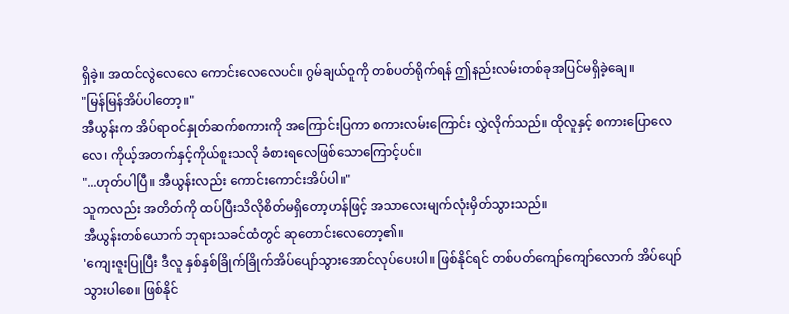ရှိခဲ့။ အထင်လွဲလေလေ ကောင်းလေလေပင်။ ဂွမ်ချယ်ဝူကို တစ်ပတ်ရိုက်ရန် ဤနည်းလမ်းတစ်ခုအပြင်မရှိခဲ့ချေ။
"မြန်မြန်အိပ်ပါတော့။"
အီယွန်းက အိပ်ရာဝင်နှုတ်ဆက်စကားကို အကြောင်းပြကာ စကားလမ်းကြောင်း လွှဲလိုက်သည်။ ထိုလူနှင့် စကားပြောလေလေ၊ ကိုယ့်အတက်နှင့်ကိုယ်စူးသလို ခံစားရလေဖြစ်သောကြောင့်ပင်။
"...ဟုတ်ပါပြီ။ အီယွန်းလည်း ကောင်းကောင်းအိပ်ပါ။"
သူကလည်း အတိတ်ကို ထပ်ပြီးသိလိုစိတ်မရှိတော့ဟန်ဖြင့် အသာလေးမျက်လုံးမှိတ်သွားသည်။
အီယွန်းတစ်ယောက် ဘုရားသခင်ထံတွင် ဆုတောင်းလေတော့၏။
'ကျေးဇူးပြုပြီး ဒီလူ နှစ်နှစ်ခြိုက်ခြိုက်အိပ်ပျော်သွားအောင်လုပ်ပေးပါ။ ဖြစ်နိုင်ရင် တစ်ပတ်ကျော်ကျော်လောက် အိပ်ပျော်သွားပါစေ။ ဖြစ်နိုင်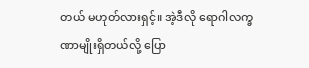တယ် မဟုတ်လားရှင့်။ အဲ့ဒီလို ရောဂါလက္ခဏာမျိုးရှိတယ်လို့ ပြော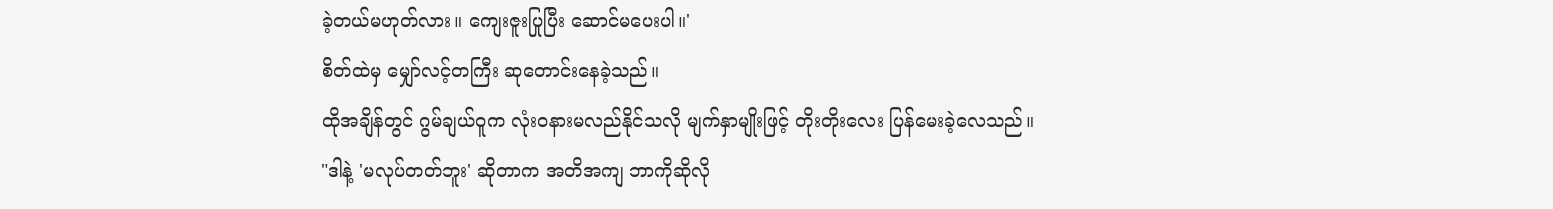ခဲ့တယ်မဟုတ်လား။ ကျေးဇူးပြုပြီး ဆောင်မပေးပါ။'
စိတ်ထဲမှ မျှော်လင့်တကြီး ဆုတောင်းနေခဲ့သည်။
ထိုအချိန်တွင် ဂွမ်ချယ်ဝူက လုံးဝနားမလည်နိုင်သလို မျက်နှာမျိုးဖြင့် တိုးတိုးလေး ပြန်မေးခဲ့လေသည်။
"ဒါနဲ့ 'မလုပ်တတ်ဘူး' ဆိုတာက အတိအကျ ဘာကိုဆိုလို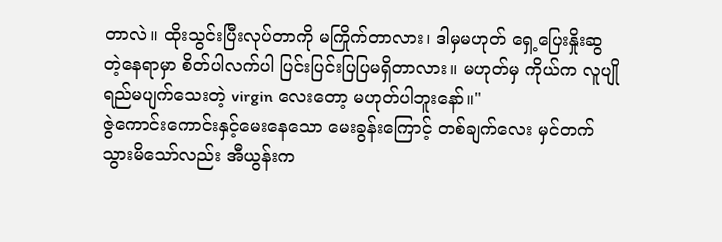တာလဲ။ ထိုးသွင်းပြီးလုပ်တာကို မကြိုက်တာလား၊ ဒါမှမဟုတ် ရှေ့ပြေးနှိုးဆွတဲ့နေရာမှာ စိတ်ပါလက်ပါ ပြင်းပြင်းပြပြမရှိတာလား။ မဟုတ်မှ ကိုယ်က လူပျိုရည်မပျက်သေးတဲ့ virgin လေးတော့ မဟုတ်ပါဘူးနော်။"
ဇွဲကောင်းကောင်းနှင့်မေးနေသော မေးခွန်းကြောင့် တစ်ချက်လေး မှင်တက်သွားမိသော်လည်း အီယွန်းက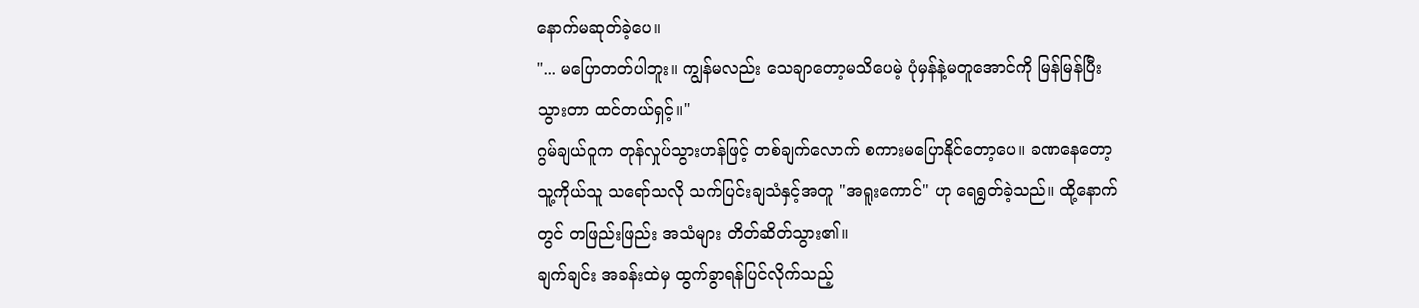နောက်မဆုတ်ခဲ့ပေ။
"... မပြောတတ်ပါဘူး။ ကျွန်မလည်း သေချာတော့မသိပေမဲ့ ပုံမှန်နဲ့မတူအောင်ကို မြန်မြန်ပြီးသွားတာ ထင်တယ်ရှင့်။"
ဂွမ်ချယ်ဝူက တုန်လှုပ်သွားဟန်ဖြင့် တစ်ချက်လောက် စကားမပြောနိုင်တော့ပေ။ ခဏနေတော့ သူ့ကိုယ်သူ သရော်သလို သက်ပြင်းချသံနှင့်အတူ "အရူးကောင်" ဟု ရေရွတ်ခဲ့သည်။ ထို့နောက်တွင် တဖြည်းဖြည်း အသံများ တိတ်ဆိတ်သွား၏။
ချက်ချင်း အခန်းထဲမှ ထွက်ခွာရန်ပြင်လိုက်သည့်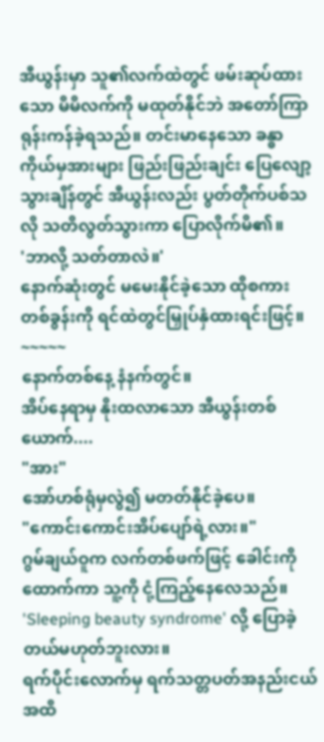အီယွန်းမှာ သူ၏လက်ထဲတွင် ဖမ်းဆုပ်ထားသော မိမိလက်ကို မထုတ်နိုင်ဘဲ အတော်ကြာ ရုန်းကန်ခဲ့ရသည်။ တင်းမာနေသော ခန္ဓာကိုယ်မှအားများ ဖြည်းဖြည်းချင်း ပြေလျော့သွားချိန်တွင် အီယွန်းလည်း ပွတ်တိုက်ပစ်သလို သတိလွတ်သွားကာ ပြောလိုက်မိ၏။
'ဘာလို့ သတ်တာလဲ။'
နောက်ဆုံးတွင် မမေးနိုင်ခဲ့သော ထိုစကားတစ်ခွန်းကို ရင်ထဲတွင်မြှုပ်နှံထားရင်းဖြင့်။
~~~~~
နောက်တစ်နေ့ နံနက်တွင်။
အိပ်နေရာမှ နိုးထလာသော အီယွန်းတစ်ယောက်....
"အား"
အော်ဟစ်ရုံမှလွဲ၍ မတတ်နိုင်ခဲ့ပေ။
"ကောင်းကောင်းအိပ်ပျော်ရဲ့လား။"
ဂွမ်ချယ်ဝူက လက်တစ်ဖက်ဖြင့် ခေါင်းကိုထောက်ကာ သူ့ကို ငုံ့ကြည့်နေလေသည်။
'Sleeping beauty syndrome' လို့ ပြောခဲ့တယ်မဟုတ်ဘူးလား။
ရက်ပိုင်းလောက်မှ ရက်သတ္တပတ်အနည်းငယ်အထိ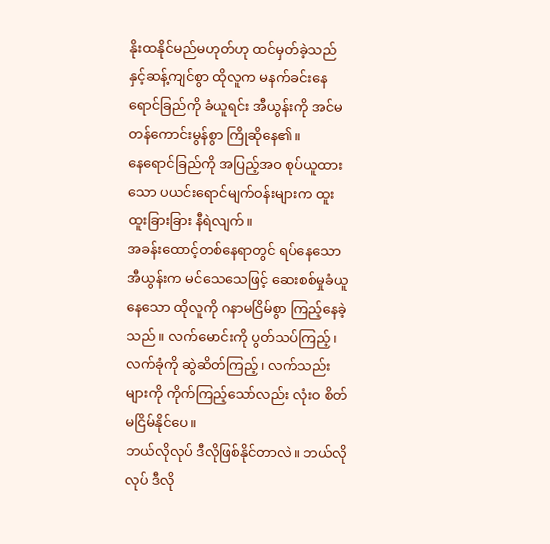နိုးထနိုင်မည်မဟုတ်ဟု ထင်မှတ်ခဲ့သည်နှင့်ဆန့်ကျင်စွာ ထိုလူက မနက်ခင်းနေရောင်ခြည်ကို ခံယူရင်း အီယွန်းကို အင်မတန်ကောင်းမွန်စွာ ကြိုဆိုနေ၏။
နေရောင်ခြည်ကို အပြည့်အဝ စုပ်ယူထားသော ပယင်းရောင်မျက်ဝန်းများက ထူးထူးခြားခြား နီရဲလျက်။
အခန်းထောင့်တစ်နေရာတွင် ရပ်နေသော အီယွန်းက မင်သေသေဖြင့် ဆေးစစ်မှုခံယူနေသော ထိုလူကို ဂနာမငြိမ်စွာ ကြည့်နေခဲ့သည်။ လက်မောင်းကို ပွတ်သပ်ကြည့်၊ လက်ခုံကို ဆွဲဆိတ်ကြည့်၊ လက်သည်းများကို ကိုက်ကြည့်သော်လည်း လုံးဝ စိတ်မငြိမ်နိုင်ပေ။
ဘယ်လိုလုပ် ဒီလိုဖြစ်နိုင်တာလဲ။ ဘယ်လိုလုပ် ဒီလို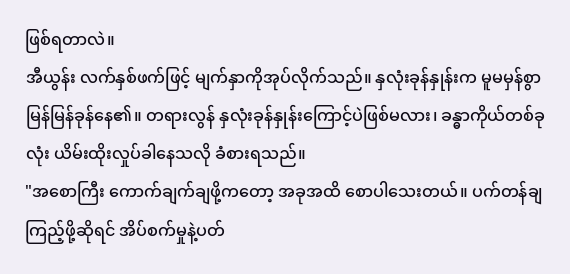ဖြစ်ရတာလဲ။
အီယွန်း လက်နှစ်ဖက်ဖြင့် မျက်နှာကိုအုပ်လိုက်သည်။ နှလုံးခုန်နှုန်းက မူမမှန်စွာ မြန်မြန်ခုန်နေ၏။ တရားလွန် နှလုံးခုန်နှုန်းကြောင့်ပဲဖြစ်မလား၊ ခန္ဓာကိုယ်တစ်ခုလုံး ယိမ်းထိုးလှုပ်ခါနေသလို ခံစားရသည်။
"အစောကြီး ကောက်ချက်ချဖို့ကတော့ အခုအထိ စောပါသေးတယ်။ ပက်တန်ချကြည့်ဖို့ဆိုရင် အိပ်စက်မှုနဲ့ပတ်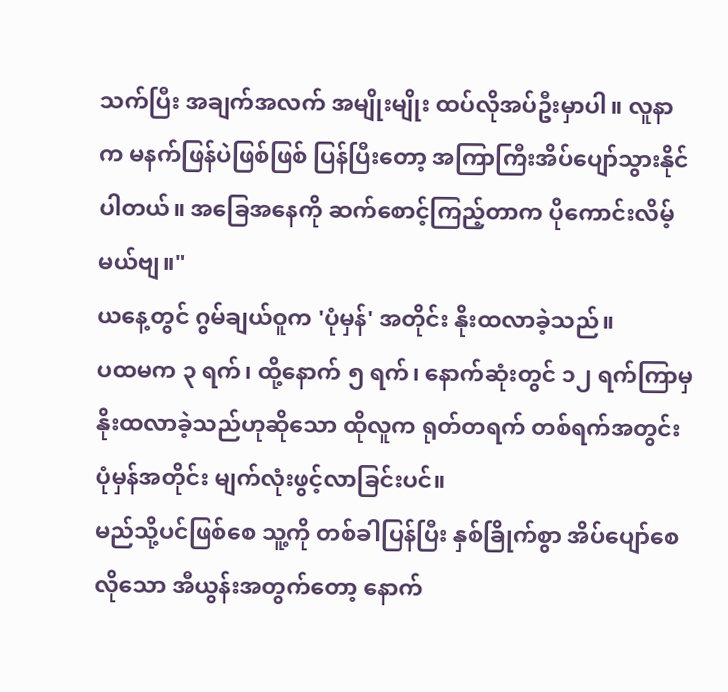သက်ပြီး အချက်အလက် အမျိုးမျိုး ထပ်လိုအပ်ဦးမှာပါ။ လူနာက မနက်ဖြန်ပဲဖြစ်ဖြစ် ပြန်ပြီးတော့ အကြာကြီးအိပ်ပျော်သွားနိုင်ပါတယ်။ အခြေအနေကို ဆက်စောင့်ကြည့်တာက ပိုကောင်းလိမ့်မယ်ဗျ။"
ယနေ့တွင် ဂွမ်ချယ်ဝူက 'ပုံမှန်' အတိုင်း နိုးထလာခဲ့သည်။
ပထမက ၃ ရက်၊ ထို့နောက် ၅ ရက်၊ နောက်ဆုံးတွင် ၁၂ ရက်ကြာမှ နိုးထလာခဲ့သည်ဟုဆိုသော ထိုလူက ရုတ်တရက် တစ်ရက်အတွင်း ပုံမှန်အတိုင်း မျက်လုံးဖွင့်လာခြင်းပင်။
မည်သို့ပင်ဖြစ်စေ သူ့ကို တစ်ခါပြန်ပြီး နှစ်ခြိုက်စွာ အိပ်ပျော်စေလိုသော အီယွန်းအတွက်တော့ နောက်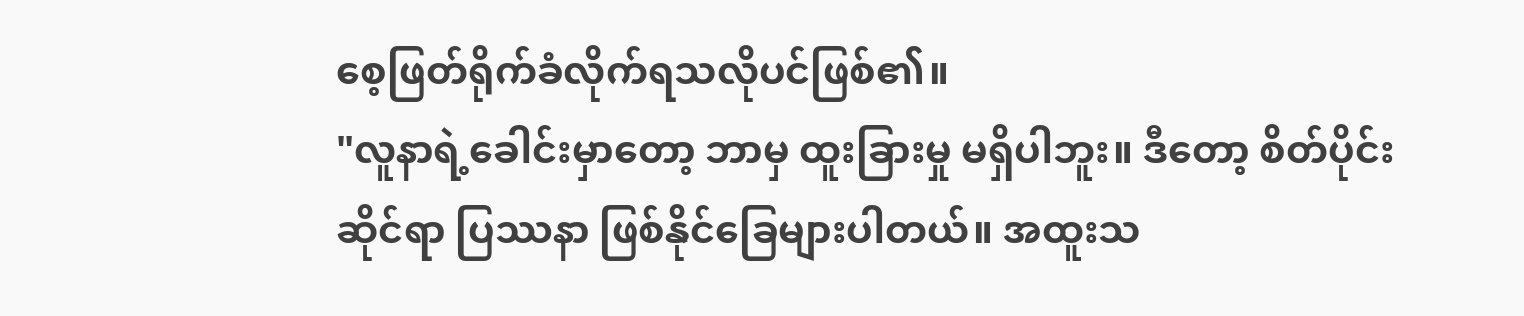စေ့ဖြတ်ရိုက်ခံလိုက်ရသလိုပင်ဖြစ်၏။
"လူနာရဲ့ခေါင်းမှာတော့ ဘာမှ ထူးခြားမှု မရှိပါဘူး။ ဒီတော့ စိတ်ပိုင်းဆိုင်ရာ ပြဿနာ ဖြစ်နိုင်ခြေများပါတယ်။ အထူးသ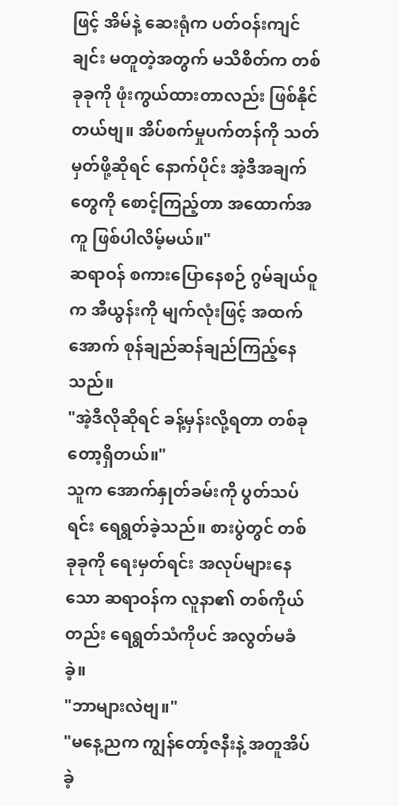ဖြင့် အိမ်နဲ့ ဆေးရုံက ပတ်ဝန်းကျင်ချင်း မတူတဲ့အတွက် မသိစိတ်က တစ်ခုခုကို ဖုံးကွယ်ထားတာလည်း ဖြစ်နိုင်တယ်ဗျ။ အိပ်စက်မှုပက်တန်ကို သတ်မှတ်ဖို့ဆိုရင် နောက်ပိုင်း အဲ့ဒီအချက်တွေကို စောင့်ကြည့်တာ အထောက်အကူ ဖြစ်ပါလိမ့်မယ်။"
ဆရာဝန် စကားပြောနေစဉ် ဂွမ်ချယ်ဝူက အီယွန်းကို မျက်လုံးဖြင့် အထက်အောက် စုန်ချည်ဆန်ချည်ကြည့်နေသည်။
"အဲ့ဒီလိုဆိုရင် ခန့်မှန်းလို့ရတာ တစ်ခုတော့ရှိတယ်။"
သူက အောက်နှုတ်ခမ်းကို ပွတ်သပ်ရင်း ရေရွတ်ခဲ့သည်။ စားပွဲတွင် တစ်ခုခုကို ရေးမှတ်ရင်း အလုပ်များနေသော ဆရာဝန်က လူနာ၏ တစ်ကိုယ်တည်း ရေရွတ်သံကိုပင် အလွတ်မခံခဲ့။
"ဘာများလဲဗျ။"
"မနေ့ညက ကျွန်တော့်ဇနီးနဲ့ အတူအိပ်ခဲ့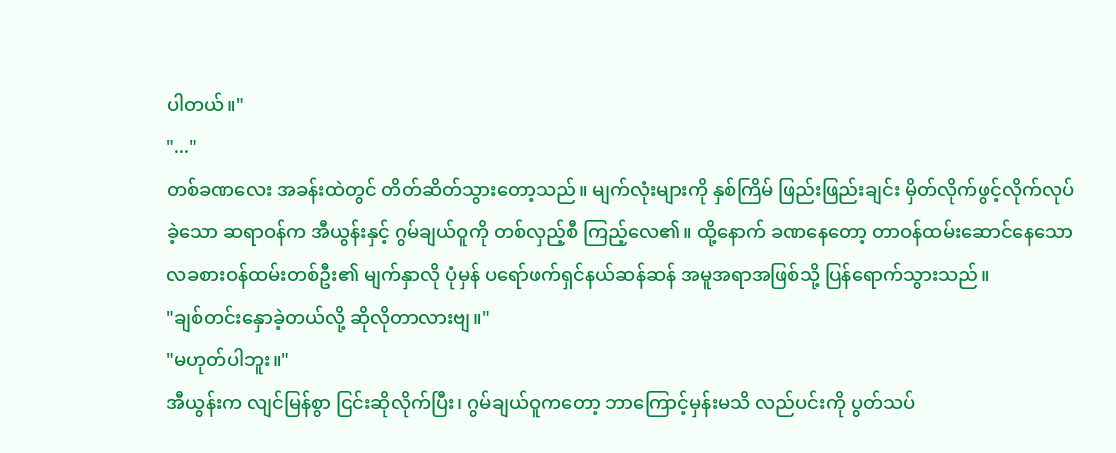ပါတယ်။"
"..."
တစ်ခဏလေး အခန်းထဲတွင် တိတ်ဆိတ်သွားတော့သည်။ မျက်လုံးများကို နှစ်ကြိမ် ဖြည်းဖြည်းချင်း မှိတ်လိုက်ဖွင့်လိုက်လုပ်ခဲ့သော ဆရာဝန်က အီယွန်းနှင့် ဂွမ်ချယ်ဝူကို တစ်လှည့်စီ ကြည့်လေ၏။ ထို့နောက် ခဏနေတော့ တာဝန်ထမ်းဆောင်နေသော လခစားဝန်ထမ်းတစ်ဦး၏ မျက်နှာလို ပုံမှန် ပရော်ဖက်ရှင်နယ်ဆန်ဆန် အမူအရာအဖြစ်သို့ ပြန်ရောက်သွားသည်။
"ချစ်တင်းနှောခဲ့တယ်လို့ ဆိုလိုတာလားဗျ။"
"မဟုတ်ပါဘူး။"
အီယွန်းက လျင်မြန်စွာ ငြင်းဆိုလိုက်ပြီး၊ ဂွမ်ချယ်ဝူကတော့ ဘာကြောင့်မှန်းမသိ လည်ပင်းကို ပွတ်သပ်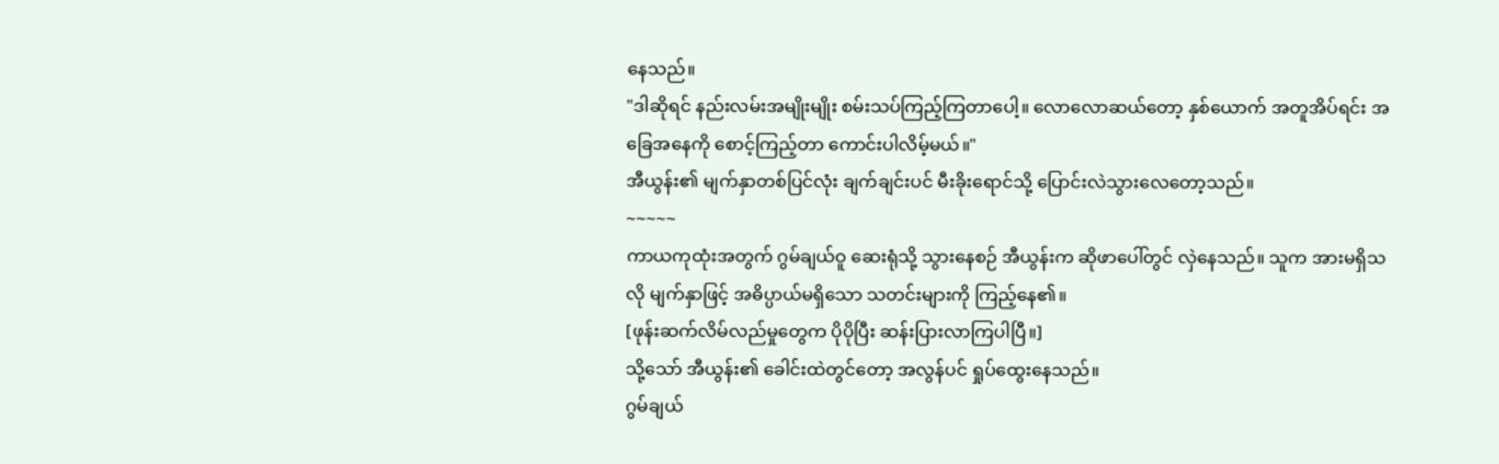နေသည်။
"ဒါဆိုရင် နည်းလမ်းအမျိုးမျိုး စမ်းသပ်ကြည့်ကြတာပေါ့။ လောလောဆယ်တော့ နှစ်ယောက် အတူအိပ်ရင်း အခြေအနေကို စောင့်ကြည့်တာ ကောင်းပါလိမ့်မယ်။"
အီယွန်း၏ မျက်နှာတစ်ပြင်လုံး ချက်ချင်းပင် မီးခိုးရောင်သို့ ပြောင်းလဲသွားလေတော့သည်။
~~~~~
ကာယကုထုံးအတွက် ဂွမ်ချယ်ဝူ ဆေးရုံသို့ သွားနေစဉ် အီယွန်းက ဆိုဖာပေါ်တွင် လှဲနေသည်။ သူက အားမရှိသလို မျက်နှာဖြင့် အဓိပ္ပာယ်မရှိသော သတင်းများကို ကြည့်နေ၏။
[ဖုန်းဆက်လိမ်လည်မှုတွေက ပိုပိုပြီး ဆန်းပြားလာကြပါပြီ။]
သို့သော် အီယွန်း၏ ခေါင်းထဲတွင်တော့ အလွန်ပင် ရှုပ်ထွေးနေသည်။
ဂွမ်ချယ်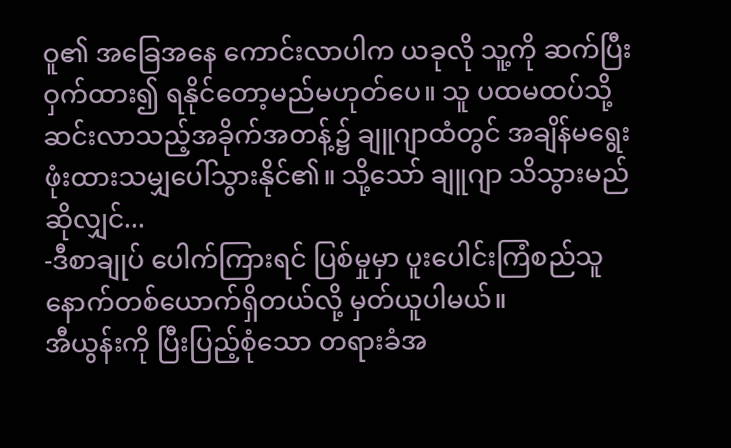ဝူ၏ အခြေအနေ ကောင်းလာပါက ယခုလို သူ့ကို ဆက်ပြီးဝှက်ထား၍ ရနိုင်တော့မည်မဟုတ်ပေ။ သူ ပထမထပ်သို့ ဆင်းလာသည့်အခိုက်အတန့်၌ ချူဂျာထံတွင် အချိန်မရွေး ဖုံးထားသမျှပေါ်သွားနိုင်၏။ သို့သော် ချူဂျာ သိသွားမည်ဆိုလျှင်...
-ဒီစာချုပ် ပေါက်ကြားရင် ပြစ်မှုမှာ ပူးပေါင်းကြံစည်သူ နောက်တစ်ယောက်ရှိတယ်လို့ မှတ်ယူပါမယ်။
အီယွန်းကို ပြီးပြည့်စုံသော တရားခံအ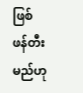ဖြစ် ဖန်တီးမည်ဟု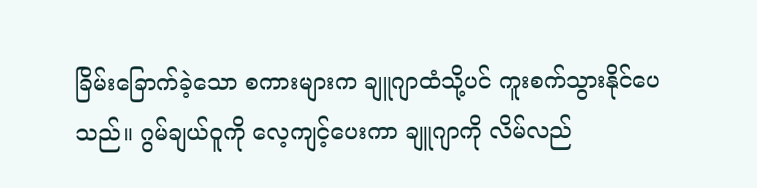ခြိမ်းခြောက်ခဲ့သော စကားများက ချူဂျာထံသို့ပင် ကူးစက်သွားနိုင်ပေသည်။ ဂွမ်ချယ်ဝူကို လေ့ကျင့်ပေးကာ ချူဂျာကို လိမ်လည်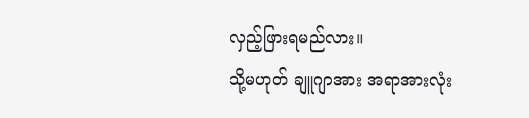လှည့်ဖြားရမည်လား။
သို့မဟုတ် ချူဂျာအား အရာအားလုံး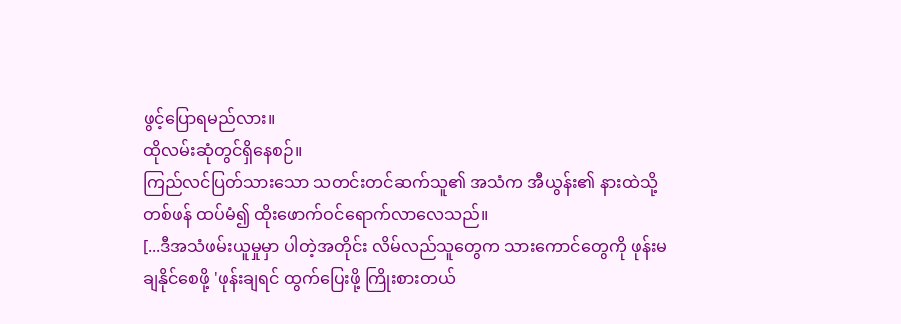ဖွင့်ပြောရမည်လား။
ထိုလမ်းဆုံတွင်ရှိနေစဉ်။
ကြည်လင်ပြတ်သားသော သတင်းတင်ဆက်သူ၏ အသံက အီယွန်း၏ နားထဲသို့ တစ်ဖန် ထပ်မံ၍ ထိုးဖောက်ဝင်ရောက်လာလေသည်။
[...ဒီအသံဖမ်းယူမှုမှာ ပါတဲ့အတိုင်း လိမ်လည်သူတွေက သားကောင်တွေကို ဖုန်းမချနိုင်စေဖို့ 'ဖုန်းချရင် ထွက်ပြေးဖို့ ကြိုးစားတယ်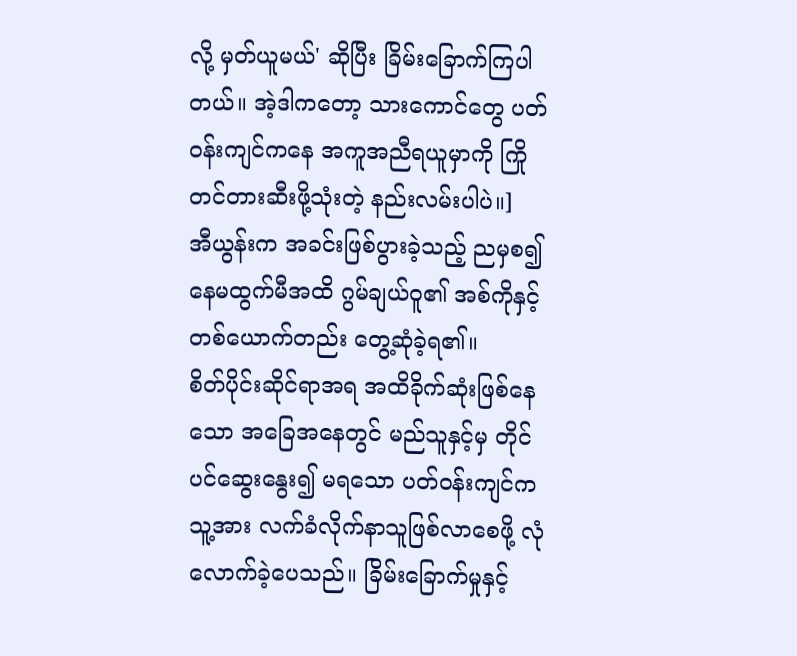လို့ မှတ်ယူမယ်' ဆိုပြီး ခြိမ်းခြောက်ကြပါတယ်။ အဲ့ဒါကတော့ သားကောင်တွေ ပတ်ဝန်းကျင်ကနေ အကူအညီရယူမှာကို ကြိုတင်တားဆီးဖို့သုံးတဲ့ နည်းလမ်းပါပဲ။]
အီယွန်းက အခင်းဖြစ်ပွားခဲ့သည့် ညမှစ၍ နေမထွက်မီအထိ ဂွမ်ချယ်ဝူ၏ အစ်ကိုနှင့် တစ်ယောက်တည်း တွေ့ဆုံခဲ့ရ၏။
စိတ်ပိုင်းဆိုင်ရာအရ အထိခိုက်ဆုံးဖြစ်နေသော အခြေအနေတွင် မည်သူနှင့်မှ တိုင်ပင်ဆွေးနွေး၍ မရသော ပတ်ဝန်းကျင်က သူ့အား လက်ခံလိုက်နာသူဖြစ်လာစေဖို့ လုံလောက်ခဲ့ပေသည်။ ခြိမ်းခြောက်မှုနှင့်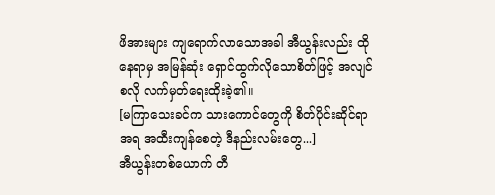ဖိအားများ ကျရောက်လာသောအခါ အီယွန်းလည်း ထိုနေရာမှ အမြန်ဆုံး ရှောင်ထွက်လိုသောစိတ်ဖြင့် အလျင်စလို လက်မှတ်ရေးထိုးခဲ့၏။
[မကြာသေးခင်က သားကောင်တွေကို စိတ်ပိုင်းဆိုင်ရာအရ အထီးကျန်စေတဲ့ ဒီနည်းလမ်းတွေ...]
အီယွန်းတစ်ယောက် တီ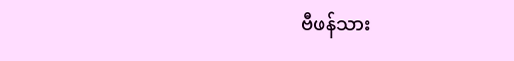ဗီဖန်သား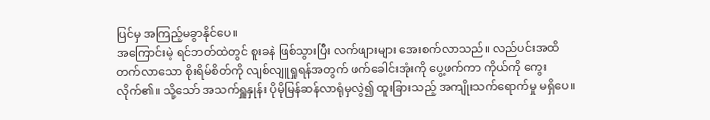ပြင်မှ အကြည့်မခွာနိုင်ပေ။
အကြောင်းမဲ့ ရင်ဘတ်ထဲတွင် စူးခနဲ ဖြစ်သွားပြီး လက်ဖျားများ အေးစက်လာသည်။ လည်ပင်းအထိ တက်လာသော စိုးရိမ်စိတ်ကို လျစ်လျူရှုရန်အတွက် ဖက်ခေါင်းအုံးကို ပွေ့ဖက်ကာ ကိုယ်ကို ကွေးလိုက်၏။ သို့သော် အသက်ရှူနှုန်း ပိုမိုမြန်ဆန်လာရုံမှလွဲ၍ ထူးခြားသည့် အကျိုးသက်ရောက်မှု မရှိပေ။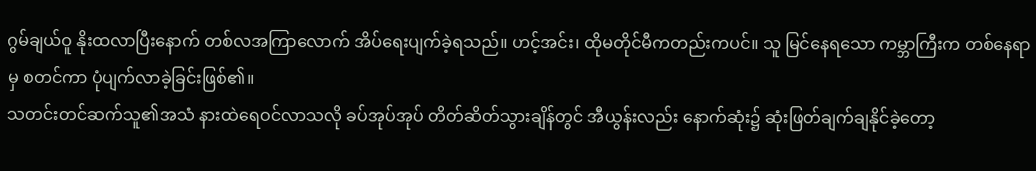ဂွမ်ချယ်ဝူ နိုးထလာပြီးနောက် တစ်လအကြာလောက် အိပ်ရေးပျက်ခဲ့ရသည်။ ဟင့်အင်း၊ ထိုမတိုင်မီကတည်းကပင်။ သူ မြင်နေရသော ကမ္ဘာကြီးက တစ်နေရာမှ စတင်ကာ ပုံပျက်လာခဲ့ခြင်းဖြစ်၏။
သတင်းတင်ဆက်သူ၏အသံ နားထဲရေဝင်လာသလို ခပ်အုပ်အုပ် တိတ်ဆိတ်သွားချိန်တွင် အီယွန်းလည်း နောက်ဆုံး၌ ဆုံးဖြတ်ချက်ချနိုင်ခဲ့တော့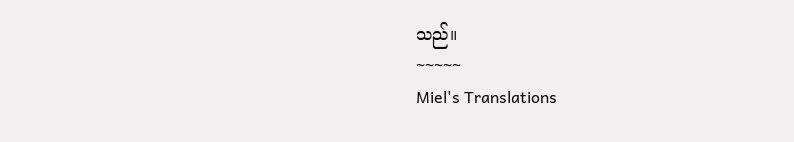သည်။
~~~~~
Miel's Translations